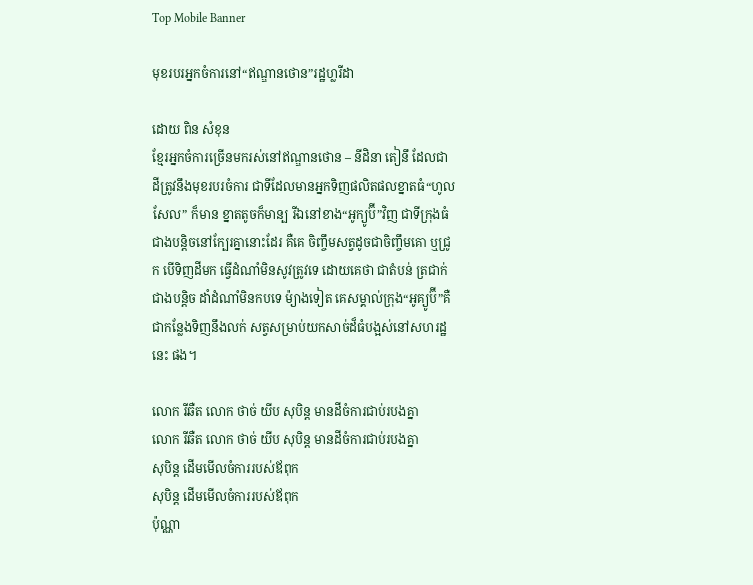Top Mobile Banner

មុខរបរអ្នកចំការនៅ“ឥណ្ឌានថោន”រដ្ឋហ្លរីដា

ដោយ ពិន សំខុន
ខ្មែរអ្នកចំការច្រើនមករស់នៅឥណ្ឌានថោន – នីដិនា តៀនឹ ដែលជាដីត្រូវនឹងមុខរបរចំការ ជាទីដែលមានអ្នកទិញផលិតផលខ្នាតធំ“ហូលសែល” ក៏មាន ខ្នាតតូចក៏មាន្ប រីឯនៅខាង“អូក្យូប៊ី”វិញ ជាទីក្រុងធំជាងបន្តិចនៅក្បែរគ្នានោះដែរ គឺគេ ចិញ្ចឹមសត្វដូចជាចិញ្ចឹមគោ ឬជ្រូក បើទិញដីមក ធ្វើដំណាំមិនសូវត្រូវទេ ដោយគេថា ជាតំបន់ ត្រជាក់ជាងបន្តិច ដាំដំណាំមិនកបទេ ម៉្យាងទៀត គេសម្គាល់ក្រុង“អូគ្យូប៊ី”គឺជាកន្លែងទិញនឹងលក់ សត្វសម្រាប់យកសាច់ដ៏ធំបង្អស់នៅសហរដ្ឋនេះ ផង។

លោក រីឆឺត លោក ថាច់ យីប សុបិន្ត មានដីចំការជាប់របងគ្នា
លោក រីឆឺត លោក ថាច់ យីប សុបិន្ត មានដីចំការជាប់របងគ្នា
សុបិន្ត ដើមមើលចំការរបស់ឪពុក
សុបិន្ត ដើមមើលចំការរបស់ឪពុក
ប៉ុណ្ណា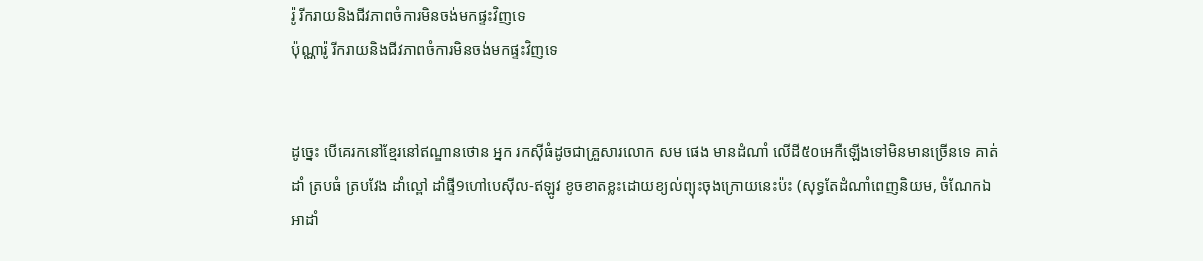រ៉ូ រីករាយនិងជីវភាពចំការមិនចង់មកផ្ទះវិញទេ
ប៉ុណ្ណារ៉ូ រីករាយនិងជីវភាពចំការមិនចង់មកផ្ទះវិញទេ


ដូច្នេះ បើគេរកនៅខ្មែរនៅឥណ្ឌានថោន អ្នក រកស៊ីធំដូចជាគ្រួសារលោក សម ផេង មានដំណាំ លើដី៥០អេកឺឡើងទៅមិនមានច្រើនទេ គាត់ដាំ ត្របធំ ត្របវែង ដាំល្ពៅ ដាំផ្ទី9ហៅបេស៊ីល-ឥឡូវ ខូចខាតខ្លះដោយខ្យល់ព្យុះចុងក្រោយនេះប៉ះ (សុទ្ធតែដំណាំពេញនិយម, ចំណែកឯ អាដាំ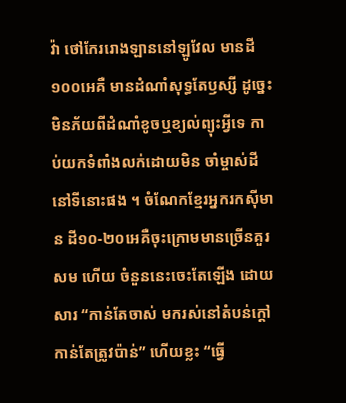វ៉ា ថៅកែររោងឡាននៅឡូវែល មានដី១០០អេគឺ មានដំណាំសុទ្ធតែឫស្សី ដូច្នេះមិនភ័យពីដំណាំខូចឬខ្យល់ព្យុះអ្វីទេ កាប់យកទំពាំងលក់ដោយមិន ចាំម្ចាស់ដីនៅទីនោះផង ។ ចំណែកខ្មែរអ្នករកស៊ីមាន ដី១០-២០អេគឺចុះក្រោមមានច្រើនគួរសម ហើយ ចំនួននេះចេះតែឡើង ដោយសារ “កាន់តែចាស់ មករស់នៅតំបន់ក្តៅកាន់តែត្រូវប៉ាន់” ហើយខ្លះ “ធ្វើ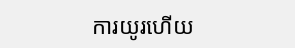ការយូរហើយ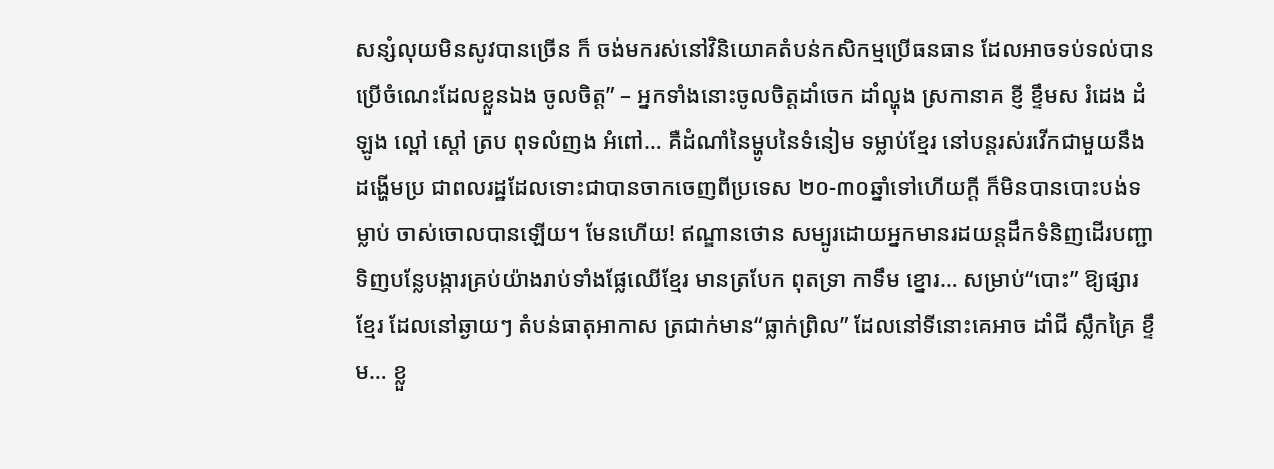សន្សំលុយមិនសូវបានច្រើន ក៏ ចង់មករស់នៅវិនិយោគតំបន់កសិកម្មប្រើធនធាន ដែលអាចទប់ទល់បាន ប្រើចំណេះដែលខ្លួនឯង ចូលចិត្ត” – អ្នកទាំងនោះចូលចិត្តដាំចេក ដាំល្ហុង ស្រកានាគ ខ្ញី ខ្ទឹមស រំដេង ដំឡូង ល្ពៅ ស្តៅ ត្រប ពុទលំញង អំពៅ… គឺដំណាំនៃម្ហូបនៃទំនៀម ទម្លាប់ខ្មែរ នៅបន្តរស់រវើកជាមួយនឹងដង្ហើមប្រ ជាពលរដ្ឋដែលទោះជាបានចាកចេញពីប្រទេស ២០-៣០ឆ្នាំទៅហើយក្តី ក៏មិនបានបោះបង់ទម្លាប់ ចាស់ចោលបានឡើយ។ មែនហើយ! ឥណ្ឌានថោន សម្បូរដោយអ្នកមានរដយន្តដឹកទំនិញដើរបញ្ជា ទិញបន្លែបង្ការគ្រប់យ៉ាងរាប់ទាំងផ្លែឈើខ្មែរ មានត្របែក ពុតទ្រា កាទឹម ខ្នោរ… សម្រាប់“បោះ” ឱ្យផ្សារខ្មែរ ដែលនៅឆ្ងាយៗ តំបន់ធាតុអាកាស ត្រជាក់មាន“ធ្លាក់ព្រិល” ដែលនៅទីនោះគេអាច ដាំជី ស្លឹកគ្រៃ ខ្ទឹម… ខ្លួ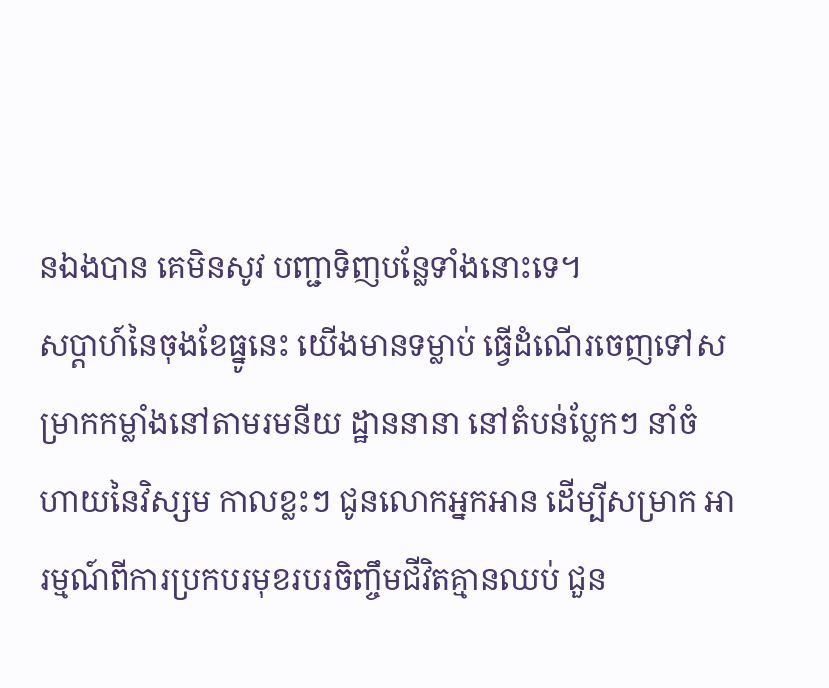នឯងបាន គេមិនសូវ បញ្ជាទិញបន្លែទាំងនោះទេ។
សប្តាហ៍នៃចុងខែធ្នូនេះ យើងមានទម្លាប់ ធ្វើដំណើរចេញទៅសម្រាកកម្លាំងនៅតាមរមនីយ ដ្ឋាននានា នៅតំបន់ប្លែកៗ នាំចំហាយនៃវិស្សម កាលខ្លះៗ ជូនលោកអ្នកអាន ដើម្បីសម្រាក អារម្មណ៍ពីការប្រកបរមុខរបរចិញ្ចឹមជីវិតគ្មានឈប់ ជួន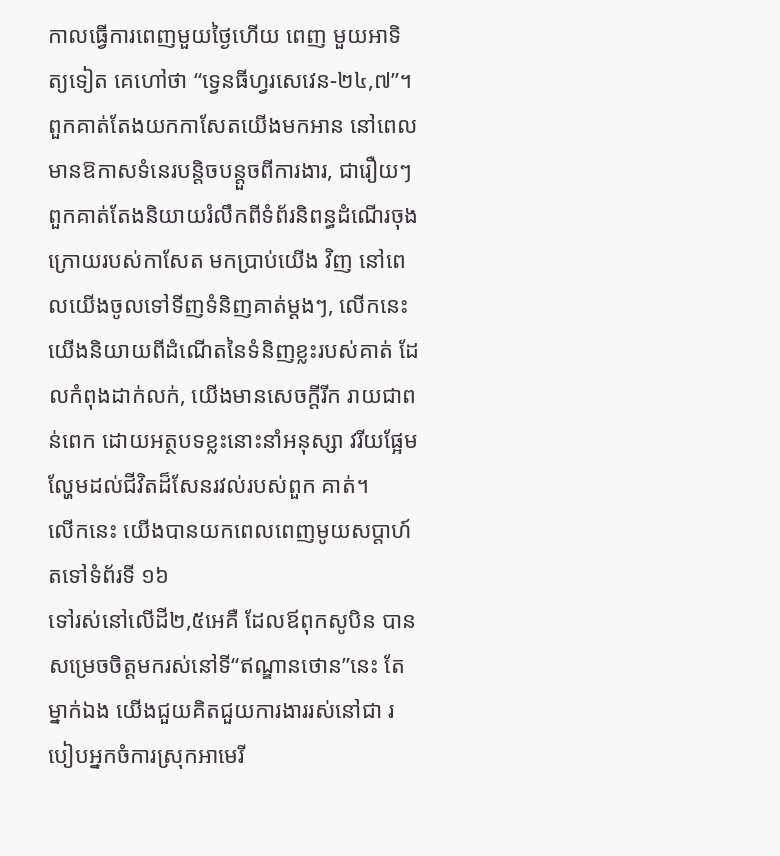កាលធ្វើការពេញមួយថ្ងៃហើយ ពេញ មួយអាទិត្យទៀត គេហៅថា “ទ្វេនធីហ្វរសេវេន-២៤,៧”។ ពួកគាត់តែងយកកាសែតយើងមកអាន នៅពេលមានឱកាសទំនេរបន្តិចបន្តួចពីការងារ, ជារឿយៗ ពួកគាត់តែងនិយាយរំលឹកពីទំព័រនិពន្ធដំណើរចុងក្រោយរបស់កាសែត មកប្រាប់យើង វិញ នៅពេលយើងចូលទៅទីញទំនិញគាត់ម្តងៗ, លើកនេះយើងនិយាយពីដំណើតនៃទំនិញខ្លះរបស់គាត់ ដែលកំពុងដាក់លក់, យើងមានសេចក្តីរីក រាយជាពន់ពេក ដោយអត្ថបទខ្លះនោះនាំអនុស្សា វរីយផ្អែមល្ហែមដល់ជីវិតដ៏សែនរវល់របស់ពួក គាត់។
លើកនេះ យើងបានយកពេលពេញមូយសប្តាហ៍
តទៅទំព័រទី ១៦
ទៅរស់នៅលើដី២,៥អេគឺ ដែលឪពុកសូបិន បានសម្រេចចិត្តមករស់នៅទី“ឥណ្ឌានថោន”នេះ តែម្នាក់ឯង យើងជួយគិតជួយការងាររស់នៅជា របៀបអ្នកចំការស្រុកអាមេរី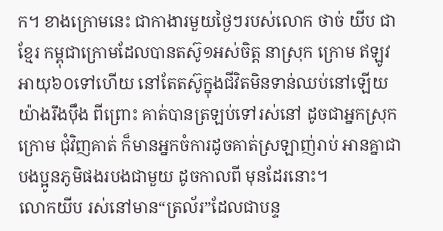ក។ ខាងក្រោមនេះ ជាកាងារមួយថ្ងៃៗរបស់លោក ថាច់ យីប ជាខ្មែរ កម្ពុជាក្រោមដែលបានតស៊ូ១អស់ចិត្ត នាស្រុក ក្រោម ឥឡូវអាយុ៦០ទៅហើយ នៅតែតស៊ូក្នុងជីវិតមិនទាន់ឈប់នៅឡើយ យ៉ាងរឹងប៉ឹង ពីព្រោះ គាត់បានត្រឡប់ទៅរស់នៅ ដូចជាអ្នកស្រុកក្រោម ជុំវិញគាត់ ក៏មានអ្នកចំការដូចគាត់ស្រឡាញ់រាប់ អានគ្នាជាបងប្អូនភូមិផងរបងជាមួយ ដូចកាលពី មុនដែរនោះ។
លោកយីប រស់នៅមាន“ត្រល័រ”ដែលជាបន្ទ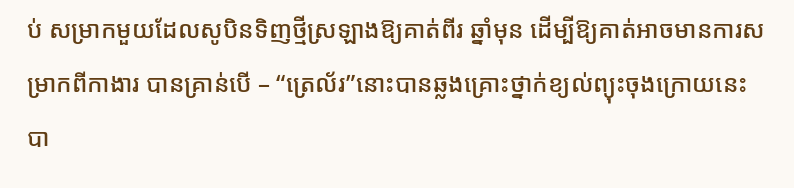ប់ សម្រាកមួយដែលសូបិនទិញថ្មីស្រឡាងឱ្យគាត់ពីរ ឆ្នាំមុន ដើម្បីឱ្យគាត់អាចមានការសម្រាកពីកាងារ បានគ្រាន់បើ – “ត្រេល័រ”នោះបានឆ្លងគ្រោះថ្នាក់ខ្យល់ព្យុះចុងក្រោយនេះបា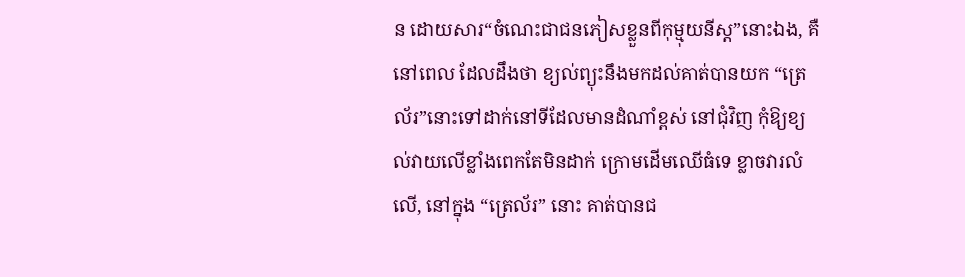ន ដោយសារ“ចំណេះជាជនភៀសខ្លួនពីកុម្មុយនីស្ត”នោះឯង, គឺនៅពេល ដែលដឹងថា ខ្យល់ព្យុះនឹងមកដល់គាត់បានយក “ត្រេល័រ”នោះទៅដាក់នៅទីដែលមានដំណាំខ្ពស់ នៅជុំវិញ កុំឱ្យខ្យល់វាយលើខ្លាំងពេកតែមិនដាក់ ក្រោមដើមឈើធំទេ ខ្លាចវារលំលើ, នៅក្នុង “ត្រេល័រ” នោះ គាត់បានជ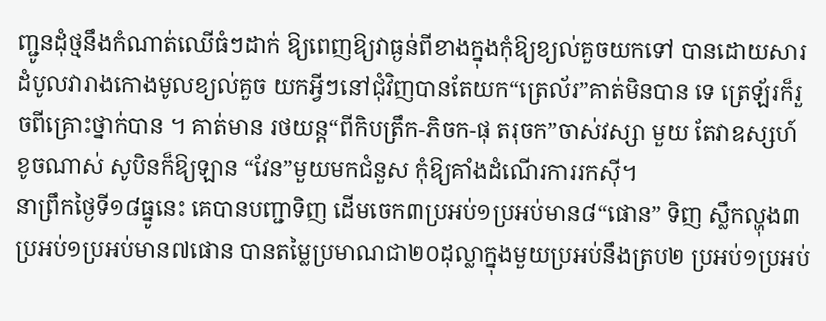ញ្ជូនដុំថ្មនឹងកំណាត់ឈើធំៗដាក់ ឱ្យពេញឱ្យវាធ្ងន់ពីខាងក្នុងកុំឱ្យខ្យល់គួចយកទៅ បានដោយសារដំបូលវារាងកោងមូលខ្យល់គួច យកអ្វីៗនៅជុំវិញបានតែយក“ត្រេល័រ”គាត់មិនបាន ទេ ត្រេឡ័រក៏រួចពីគ្រោះថ្នាក់បាន ។ គាត់មាន រថយន្ត“ពីកិបត្រឹក-ភិចក-ផុ តរុចក”ចាស់វស្សា មួយ តែវាឧស្សហ៍ខូចណាស់ សូបិនក៏ឱ្យឡាន “វែន”មួយមកជំនួស កុំឱ្យគាំងដំណើរការរកស៊ី។
នាព្រឹកថ្ងៃទី១៨ធ្នូនេះ គេបានបញ្ជាទិញ ដើមចេក៣ប្រអប់១ប្រអប់មាន៨“ផោន” ទិញ ស្លឹកល្ហុង៣ប្រអប់១ប្រអប់មាន៧ផោន បានតម្លៃប្រមាណជា២០ដុល្លាក្នុងមួយប្រអប់នឹងត្រប២ ប្រអប់១ប្រអប់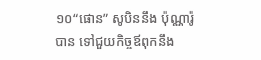១០“ផោន” សូបិននឹង ប៉ុណ្ណារ៉ូ បាន ទៅជួយកិច្ចឪពុកនឹង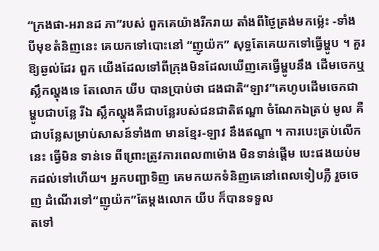“ក្រងផា-អរានដ ភា”របស់ ពួកគេយ៉ាងរីករាយ តាំងពីថ្ងៃត្រង់មកម៉្លេះ -ទាំង បីមុខតំនិញនេះ គេយកទៅបោះនៅ “ញូយ៉ក” សុទ្ធតែគេយកទៅធ្វើម្ហូប ។ គួរឱ្យឆ្ងល់ដែរ ពួក យើងដែលទៅពីក្រុងមិនដែលឃើញគេធ្វើម្ហូបនឹង ដើមចេកឬស្លឹកល្ហុងទេ តែលោក យីប បានប្រាប់ថា ជងជាតិ“ឡាវ”គេហូបដើមចេកជាម្ហូបជាបន្លែ រីឯ ស្លឹកល្ហុងគឺជាបន្លែរបស់ជនជាតិឥណ្ឌា ចំណែកឯត្រប់ មូល គឺជាបន្លែសម្រាប់សាសន៍ទាំង៣ មានខ្មែរ-ឡាវ នឹងឥណ្ឌា ។ ការបេះត្រប់លើកនេះ ធ្វើមិន ទាន់ទេ ពីព្រោះត្រូវការពេល៣ម៉ោង មិនទាន់ផ្តើម បេះផងយប់មកដល់ទៅហើយ។ អ្នកបញ្ជាទិញ គេមកយកទំនិញគេនៅពេលទៀបភ្លឺ រួចចេញ ដំណើរទៅ“ញូយ៉ក”តែម្តងលោក យីប ក៏បានទទួល
តទៅ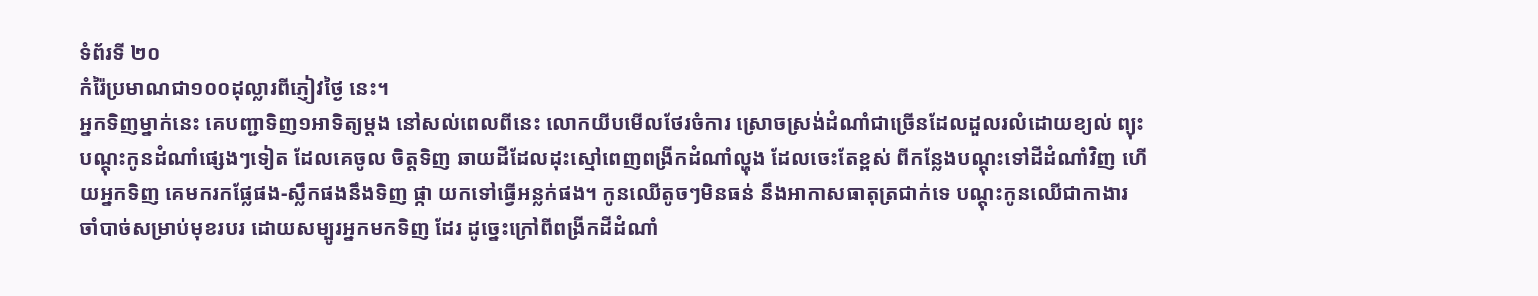ទំព័រទី ២០
កំរ៉ៃប្រមាណជា១០០ដុល្លារពីភ្ញៀវថ្ងៃ នេះ។
អ្នកទិញម្នាក់នេះ គេបញ្ជាទិញ១អាទិត្យម្តង នៅសល់ពេលពីនេះ លោកយីបមើលថែរចំការ ស្រោចស្រង់ដំណាំជាច្រើនដែលដួលរលំដោយខ្យល់ ព្យុះ បណ្តុះកូនដំណាំផ្សេងៗទៀត ដែលគេចូល ចិត្តទិញ ឆាយដីដែលដុះស្មៅពេញពង្រីកដំណាំល្ហុង ដែលចេះតែខ្ពស់ ពីកន្លែងបណ្តុះទៅដីដំណាំវិញ ហើយអ្នកទិញ គេមករកផ្លែផង-ស្លឹកផងនឹងទិញ ផ្កា យកទៅធ្វើអន្លក់ផង។ កូនឈើតូចៗមិនធន់ នឹងអាកាសធាតុត្រជាក់ទេ បណ្តុះកូនឈើជាកាងារ ចាំបាច់សម្រាប់មុខរបរ ដោយសម្បូរអ្នកមកទិញ ដែរ ដូច្នេះក្រៅពីពង្រីកដីដំណាំ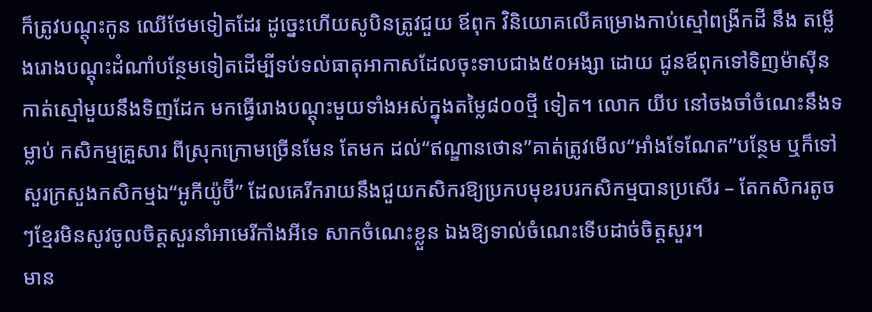ក៏ត្រូវបណ្តុះកូន ឈើថែមទៀតដែរ ដូច្នេះហើយសូបិនត្រូវជួយ ឪពុក វិនិយោគលើគម្រោងកាប់ស្មៅពង្រីកដី នឹង តម្លើងរោងបណ្តុះដំណាំបន្ថែមទៀតដើម្បីទប់ទល់ធាតុអាកាសដែលចុះទាបជាង៥០អង្សា ដោយ ជូនឪពុកទៅទិញម៉ាស៊ីនកាត់ស្មៅមួយនឹងទិញដែក មកធ្វើរោងបណ្តុះមួយទាំងអស់ក្នុងតម្លៃ៨០០ថ្មី ទៀត។ លោក យីប នៅចងចាំចំណេះនឹងទម្លាប់ កសិកម្មគ្រួសារ ពីស្រុកក្រោមច្រើនមែន តែមក ដល់“ឥណ្ឌានថោន”គាត់ត្រូវមើល“អាំងទែណែត”បន្ថែម ឬក៏ទៅសួរក្រសួងកសិកម្មឯ“អូកីយ៉ូប៊ី” ដែលគេរីករាយនឹងជួយកសិករឱ្យប្រកបមុខរបរកសិកម្មបានប្រសើរ – តែកសិករតូចៗខ្មែរមិនសូវចូលចិត្តសួរនាំអាមេរីកាំងអីទេ សាកចំណេះខ្លួន ឯងឱ្យទាល់ចំណេះទើបដាច់ចិត្តសួរ។
មាន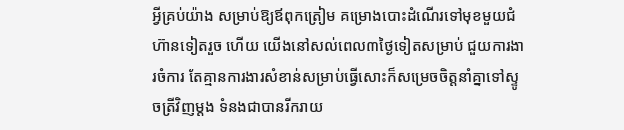អ្វីគ្រប់យ៉ាង សម្រាប់ឱ្យឪពុកត្រៀម គម្រោងបោះដំណើរទៅមុខមួយជំហ៊ានទៀតរួច ហើយ យើងនៅសល់ពេល៣ថ្ងៃទៀតសម្រាប់ ជួយការងារចំការ តែគ្មានការងារសំខាន់សម្រាប់ធ្វើសោះក៏សម្រេចចិត្តនាំគ្នាទៅស្ទូចត្រីវិញម្តង ទំនងជាបានរីករាយ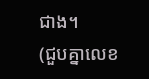ជាង។
(ជួបគ្នាលេខ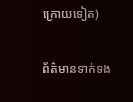ក្រោយទៀត)

ព័ត៌មានទាក់ទង